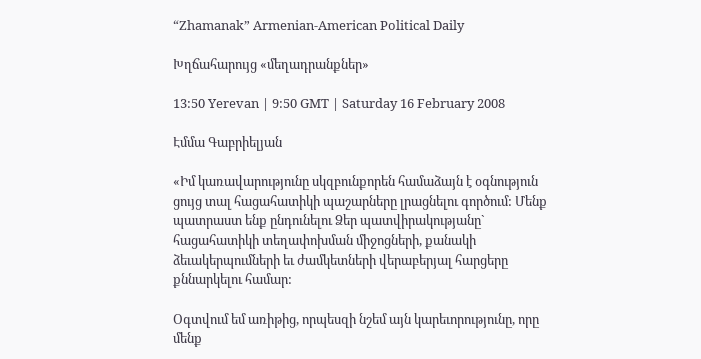“Zhamanak” Armenian-American Political Daily

Խղճահարույց «մեղադրանքներ»

13:50 Yerevan | 9:50 GMT | Saturday 16 February 2008

Էմմա Գաբրիելյան

«Իմ կառավարությունը սկզբունքորեն համաձայն է օգնություն ցույց տալ հացահատիկի պաշարները լրացնելու գործում: Մենք պատրաստ ենք ընդունելու Ձեր պատվիրակությանը` հացահատիկի տեղափոխման միջոցների, քանակի ձեւակերպումների եւ ժամկետների վերաբերյալ հարցերը քննարկելու համար:

Օգտվում եմ առիթից, որպեսզի նշեմ այն կարեւորությունը, որը մենք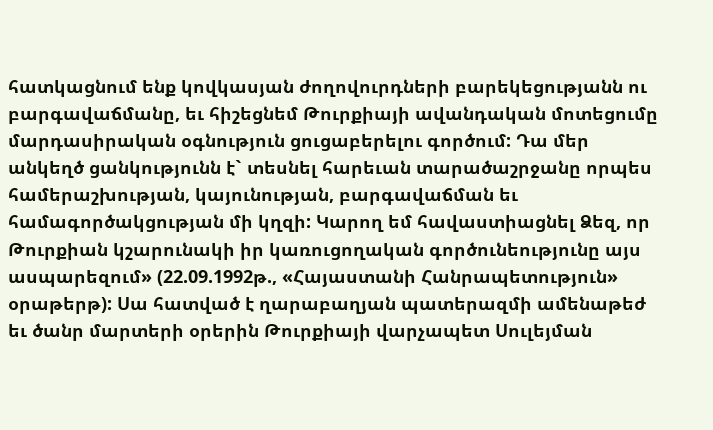հատկացնում ենք կովկասյան ժողովուրդների բարեկեցությանն ու բարգավաճմանը, եւ հիշեցնեմ Թուրքիայի ավանդական մոտեցումը մարդասիրական օգնություն ցուցաբերելու գործում: Դա մեր անկեղծ ցանկությունն է` տեսնել հարեւան տարածաշրջանը որպես համերաշխության, կայունության, բարգավաճման եւ համագործակցության մի կղզի: Կարող եմ հավաստիացնել Ձեզ, որ Թուրքիան կշարունակի իր կառուցողական գործունեությունը այս ասպարեզում» (22.09.1992թ., «Հայաստանի Հանրապետություն» օրաթերթ): Սա հատված է ղարաբաղյան պատերազմի ամենաթեժ եւ ծանր մարտերի օրերին Թուրքիայի վարչապետ Սուլեյման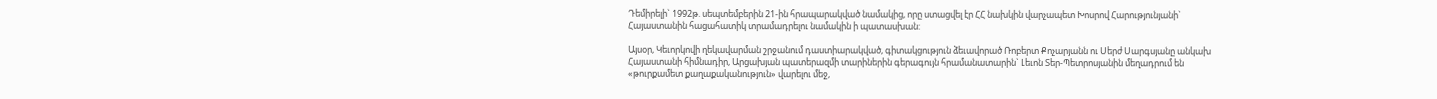Դեմիրելի` 1992թ. սեպտեմբերին 21-ին հրապարակված նամակից, որը ստացվել էր ՀՀ նախկին վարչապետ Խոսրով Հարությունյանի` Հայաստանին հացահատիկ տրամադրելու նամակին ի պատասխան:

Այսօր, Կեւորկովի ղեկավարման շրջանում դաստիարակված, գիտակցություն ձեւավորած Ռոբերտ Քոչարյանն ու Սերժ Սարգսյանը անկախ Հայաստանի հիմնադիր, Արցախյան պատերազմի տարիներին գերագույն հրամանատարին` Լեւոն Տեր-Պետրոսյանին մեղադրում են «թուրքամետ քաղաքականություն» վարելու մեջ,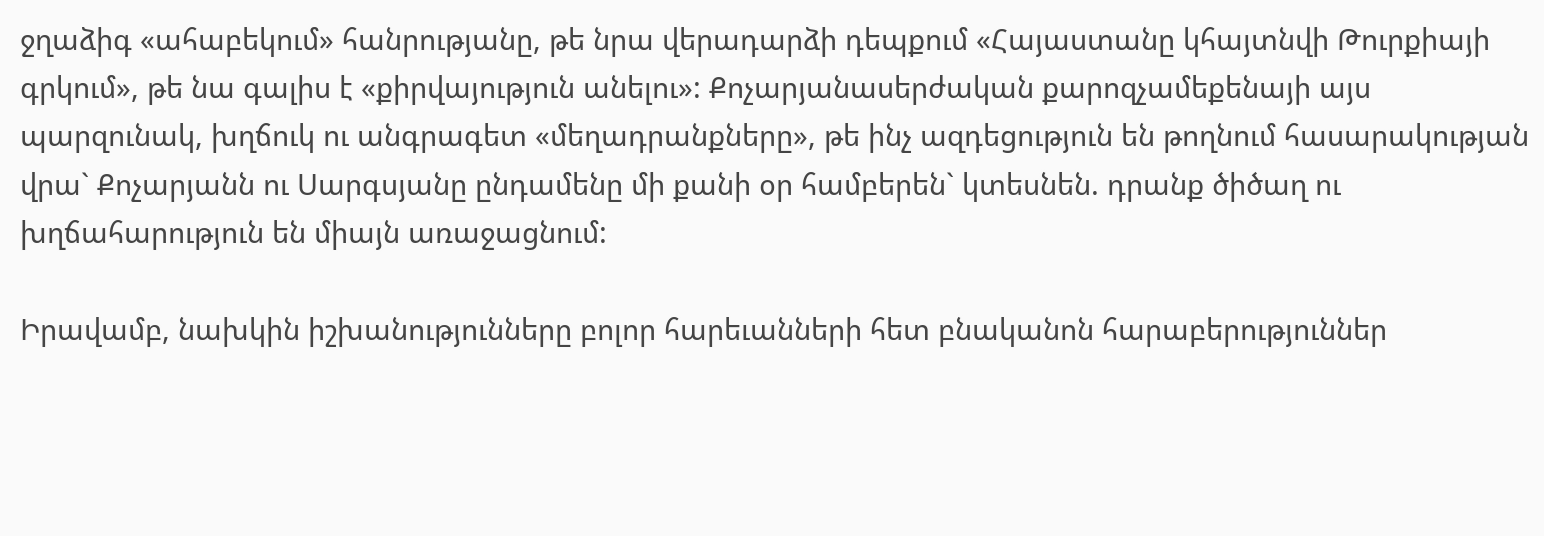ջղաձիգ «ահաբեկում» հանրությանը, թե նրա վերադարձի դեպքում «Հայաստանը կհայտնվի Թուրքիայի գրկում», թե նա գալիս է «քիրվայություն անելու»: Քոչարյանասերժական քարոզչամեքենայի այս պարզունակ, խղճուկ ու անգրագետ «մեղադրանքները», թե ինչ ազդեցություն են թողնում հասարակության վրա` Քոչարյանն ու Սարգսյանը ընդամենը մի քանի օր համբերեն` կտեսնեն. դրանք ծիծաղ ու խղճահարություն են միայն առաջացնում:

Իրավամբ, նախկին իշխանությունները բոլոր հարեւանների հետ բնականոն հարաբերություններ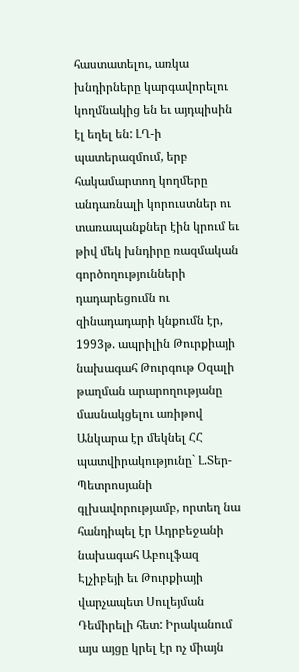հաստատելու, առկա խնդիրները կարգավորելու կողմնակից են եւ այդպիսին էլ եղել են: ԼՂ-ի պատերազմում, երբ հակամարտող կողմերը անդառնալի կորուստներ ու տառապանքներ էին կրում եւ թիվ մեկ խնդիրը ռազմական գործողությունների դադարեցումն ու զինադադարի կնքումն էր, 1993թ. ապրիլին Թուրքիայի նախագահ Թուրգութ Օզալի թաղման արարողությանը մասնակցելու առիթով Անկարա էր մեկնել ՀՀ պատվիրակությունը` Լ.Տեր-Պետրոսյանի գլխավորությամբ, որտեղ նա հանդիպել էր Ադրբեջանի նախագահ Աբուլֆազ Էլչիբեյի եւ Թուրքիայի վարչապետ Սուլեյման Դեմիրելի հետ: Իրականում այս այցը կրել էր ոչ միայն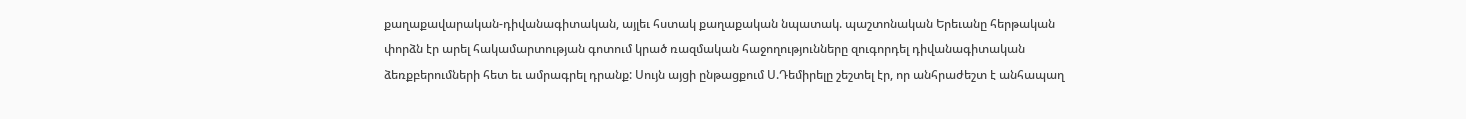քաղաքավարական-դիվանագիտական, այլեւ հստակ քաղաքական նպատակ. պաշտոնական Երեւանը հերթական փորձն էր արել հակամարտության գոտում կրած ռազմական հաջողությունները զուգորդել դիվանագիտական ձեռքբերումների հետ եւ ամրագրել դրանք: Սույն այցի ընթացքում Ս.Դեմիրելը շեշտել էր, որ անհրաժեշտ է անհապաղ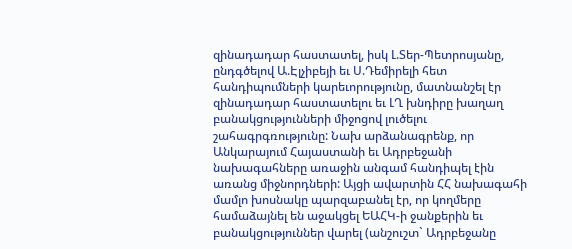զինադադար հաստատել, իսկ Լ.Տեր-Պետրոսյանը, ընդգծելով Ա.Էլչիբեյի եւ Ս.Դեմիրելի հետ հանդիպումների կարեւորությունը, մատնանշել էր զինադադար հաստատելու եւ ԼՂ խնդիրը խաղաղ բանակցությունների միջոցով լուծելու շահագրգռությունը: Նախ արձանագրենք, որ Անկարայում Հայաստանի եւ Ադրբեջանի նախագահները առաջին անգամ հանդիպել էին առանց միջնորդների: Այցի ավարտին ՀՀ նախագահի մամլո խոսնակը պարզաբանել էր, որ կողմերը համաձայնել են աջակցել ԵԱՀԿ-ի ջանքերին եւ բանակցություններ վարել (անշուշտ` Ադրբեջանը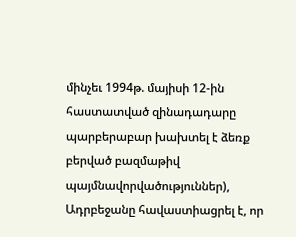մինչեւ 1994թ. մայիսի 12-ին հաստատված զինադադարը պարբերաբար խախտել է ձեռք բերված բազմաթիվ պայմնավորվածություններ), Ադրբեջանը հավաստիացրել է, որ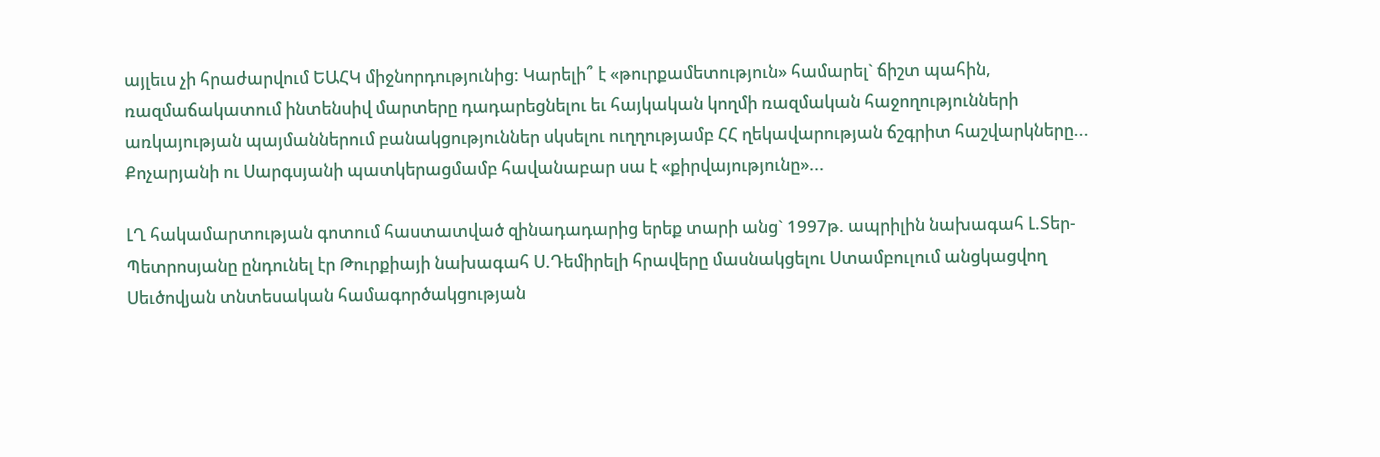այլեւս չի հրաժարվում ԵԱՀԿ միջնորդությունից: Կարելի՞ է «թուրքամետություն» համարել` ճիշտ պահին, ռազմաճակատում ինտենսիվ մարտերը դադարեցնելու եւ հայկական կողմի ռազմական հաջողությունների առկայության պայմաններում բանակցություններ սկսելու ուղղությամբ ՀՀ ղեկավարության ճշգրիտ հաշվարկները... Քոչարյանի ու Սարգսյանի պատկերացմամբ հավանաբար սա է «քիրվայությունը»...

ԼՂ հակամարտության գոտում հաստատված զինադադարից երեք տարի անց` 1997թ. ապրիլին նախագահ Լ.Տեր-Պետրոսյանը ընդունել էր Թուրքիայի նախագահ Ս.Դեմիրելի հրավերը մասնակցելու Ստամբուլում անցկացվող Սեւծովյան տնտեսական համագործակցության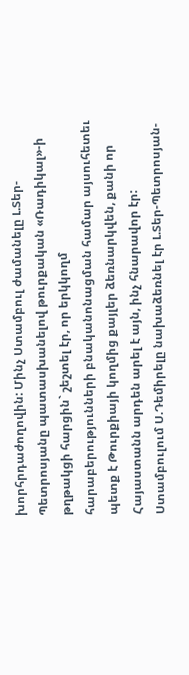խորհրդաժողովին: Մինչ Ստամբուլ ժամանելը Լ.Տեր-Պետրոսյանը պատասխանելով թուրքական «Ռադիկալ»-ի թղթակցի հարցին` շեշտել էր, որ երկկողմ հարաբերությունների բնականոնացման համար այսուհետեւ պետք է Թուրքիայի կողմից քայլեր ձեռնարկվեն, քանի որ Հայաստանն արդեն արել է այն, ինչ հնարավոր էր: Ստամբուլում Ս.Դեմիրելը նախաձեռնել էր Լ.Տեր-Պետրոսյան-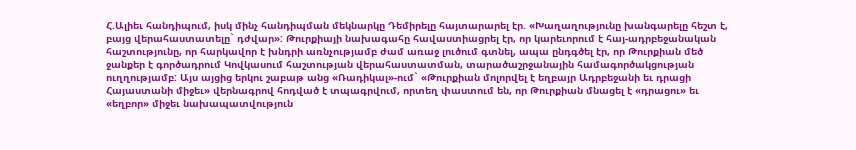Հ.Ալիեւ հանդիպում, իսկ մինչ հանդիպման մեկնարկը Դեմիրելը հայտարարել էր. «Խաղաղությունը խանգարելը հեշտ է, բայց վերահաստատելը` դժվար»: Թուրքիայի նախագահը հավաստիացրել էր, որ կարեւորում է հայ-ադրբեջանական հաշտությունը, որ հարկավոր է խնդրի առնչությամբ ժամ առաջ լուծում գտնել, ապա ընդգծել էր, որ Թուրքիան մեծ ջանքեր է գործադրում Կովկասում հաշտության վերահաստատման, տարածաշրջանային համագործակցության ուղղությամբ: Այս այցից երկու շաբաթ անց «Ռադիկալ»-ում` «Թուրքիան մոլորվել է եղբայր Ադրբեջանի եւ դրացի Հայաստանի միջեւ» վերնագրով հոդված է տպագրվում, որտեղ փաստում են, որ Թուրքիան մնացել է «դրացու» եւ «եղբոր» միջեւ նախապատվություն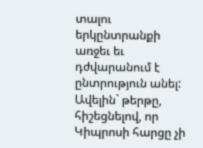տալու երկընտրանքի առջեւ եւ դժվարանում է ընտրություն անել: Ավելին` թերթը, հիշեցնելով, որ Կիպրոսի հարցը չի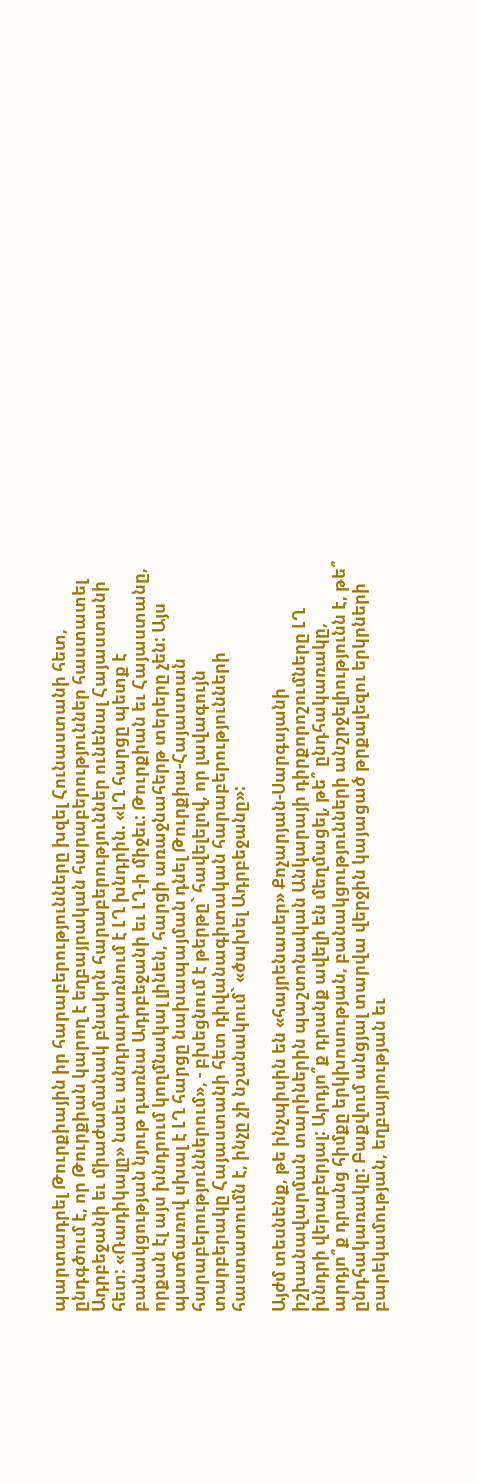պարտադրել Թուրքիային իր հարաբերությունները խզել Հունաստանի հետ, ընդգծում է, որ Թուրքիան կարող է եղբայրական հարաբերություններ հաստատել Ադրբեջանի եւ միաժամանակ բնակոն հարաբերություններ ունենալ Հայաստանի հետ: «Ռադիկալը» նաեւ անդրադառնում է ԼՂ խնդրին. «ԼՂ հարցը պետք է բանակցության նյութ դառնա Ադրբեջանի եւ ԼՂ-ի միջեւ: Թուրքիան եւ Հայաստանը, որքան էլ այս խնդրում կողմնակալ լինեն, հարցի առաջնահերթ տերերը չեն: Այս պատճառով սխալ է ԼՂ հարցը նախապայման դնել Թուրքիա-Հայաստան հարաբերություններում», - բխեցնում է թերթը` հավելելով, որ լավագույն տարբերակը Հայաստանի հետ դիվանագիտական հարաբերությունների հաստատումն է, ինչը չի նշանակում` «ծախել Ադրբեջանը»:

Այժմ տեսնենք, թե ինչպիսին են «հայրենասեր» Քոչարյան-Սարգսյանի իշխանավարման տարիներին պաշտոնական Անկարայի դիրքորոշումները ԼՂ խնդրի վերաբերյալ: Արդյո՞ք դրանք ավելի են մեղմացել, թե՞ ընդհակառակը, արդյո՞ք դրանց հիմքը երկխոսության, բանակցությունների անշրջելիությունն է, թե՞ ընդհակառակը: Բաքվում անցյալ տարվա վերջին կայացած թրքալեզու երկրների բարեկամության, եղբայրության եւ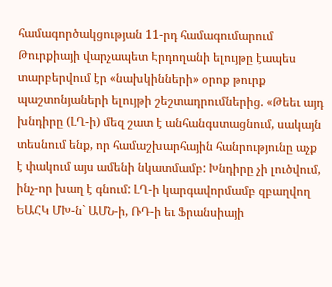համագործակցության 11-րդ համագումարում Թուրքիայի վարչապետ Էրդողանի ելույթը էապես տարբերվում էր «նախկինների» օրոք թուրք պաշտոնյաների ելույթի շեշտադրումներից. «Թեեւ այդ խնդիրը (ԼՂ-ի) մեզ շատ է անհանգստացնում, սակայն տեսնում ենք, որ համաշխարհային հանրությունը աչք է փակում այս ամենի նկատմամբ: Խնդիրը չի լուծվում, ինչ-որ խաղ է գնում: ԼՂ-ի կարգավորմամբ զբաղվող ԵԱՀԿ ՄԽ-ն` ԱՄՆ-ի, ՌԴ-ի եւ Ֆրանսիայի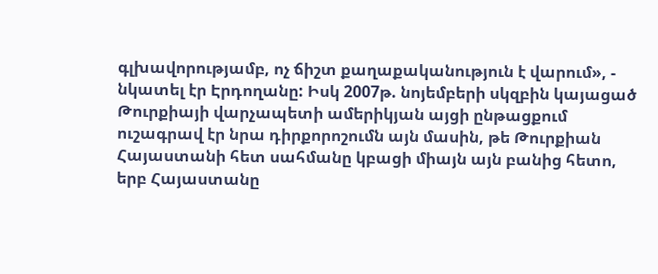գլխավորությամբ, ոչ ճիշտ քաղաքականություն է վարում», - նկատել էր Էրդողանը: Իսկ 2007թ. նոյեմբերի սկզբին կայացած Թուրքիայի վարչապետի ամերիկյան այցի ընթացքում ուշագրավ էր նրա դիրքորոշումն այն մասին, թե Թուրքիան Հայաստանի հետ սահմանը կբացի միայն այն բանից հետո, երբ Հայաստանը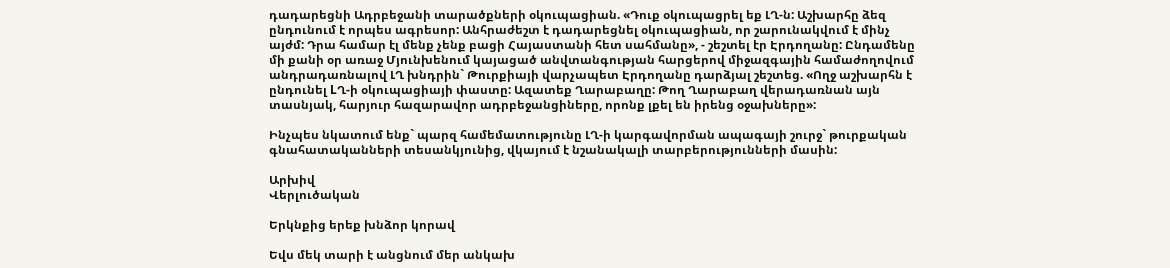դադարեցնի Ադրբեջանի տարածքների օկուպացիան. «Դուք օկուպացրել եք ԼՂ-ն: Աշխարհը ձեզ ընդունում է որպես ագրեսոր: Անհրաժեշտ է դադարեցնել օկուպացիան, որ շարունակվում է մինչ այժմ: Դրա համար էլ մենք չենք բացի Հայաստանի հետ սահմանը», - շեշտել էր Էրդողանը: Ընդամենը մի քանի օր առաջ Մյունխենում կայացած անվտանգության հարցերով միջազգային համաժողովում անդրադառնալով ԼՂ խնդրին` Թուրքիայի վարչապետ Էրդողանը դարձյալ շեշտեց. «Ողջ աշխարհն է ընդունել LՂ-ի օկուպացիայի փաստը: Ազատեք Ղարաբաղը: Թող Ղարաբաղ վերադառնան այն տասնյակ, հարյուր հազարավոր ադրբեջանցիները, որոնք լքել են իրենց օջախները»:

Ինչպես նկատում ենք` պարզ համեմատությունը ԼՂ-ի կարգավորման ապագայի շուրջ` թուրքական գնահատականների տեսանկյունից, վկայում է նշանակալի տարբերությունների մասին:

Արխիվ
Վերլուծական

Երկնքից երեք խնձոր կորավ

Եվս մեկ տարի է անցնում մեր անկախ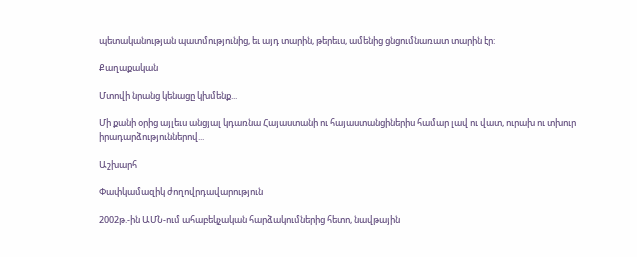պետականության պատմությունից, եւ այդ տարին, թերեւս, ամենից ցնցումնառատ տարին էր:

Քաղաքական

Մտովի նրանց կենացը կխմենք...

Մի քանի օրից այլեւս անցյալ կդառնա Հայաստանի ու հայաստանցիներիս համար լավ ու վատ, ուրախ ու տխուր իրադարձություններով...

Աշխարհ

Փափկամազիկ ժողովրդավարություն

2002թ.-ին ԱՄՆ-ում ահաբեկչական հարձակումներից հետո, նավթային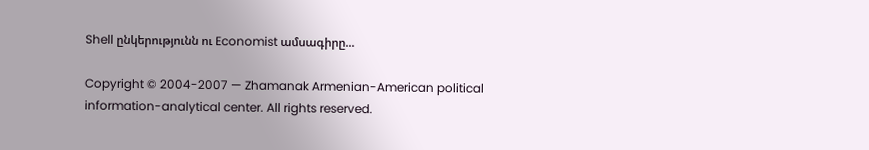Shell ընկերությունն ու Economist ամսագիրը...

Copyright © 2004-2007 — Zhamanak Armenian-American political information-analytical center. All rights reserved.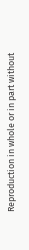Reproduction in whole or in part without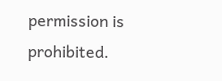permission is prohibited.